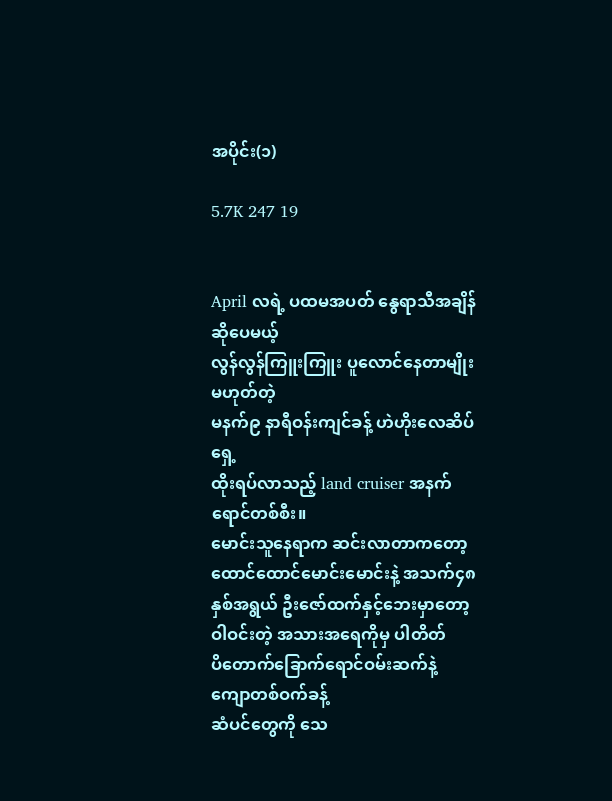အပိုင်း(၁)

5.7K 247 19


April လရဲ့ ပထမအပတ် နွေရာသီအချိန်ဆိုပေမယ့်
လွန်လွန်ကြူးကြူး ပူလောင်နေတာမျိုး မဟုတ်တဲ့
မနက်၉ နာရီဝန်းကျင်ခန့် ဟဲဟိုးလေဆိပ်ရှေ့
ထိုးရပ်လာသည့် land cruiser အနက်ရောင်တစ်စီး။
မောင်းသူနေရာက ဆင်းလာတာကတော့ ထောင်ထောင်မောင်းမောင်းနဲ့ အသက်၄၈နှစ်အရွယ် ဦးဇော်ထက်နှင့်ဘေးမှာတော့ ဝါဝင်းတဲ့ အသားအရေကိုမှ ပါတိတ်
ပိတောက်ခြောက်ရောင်ဝမ်းဆက်နဲ့  ကျောတစ်ဝက်ခန့်
ဆံပင်တွေကို သေ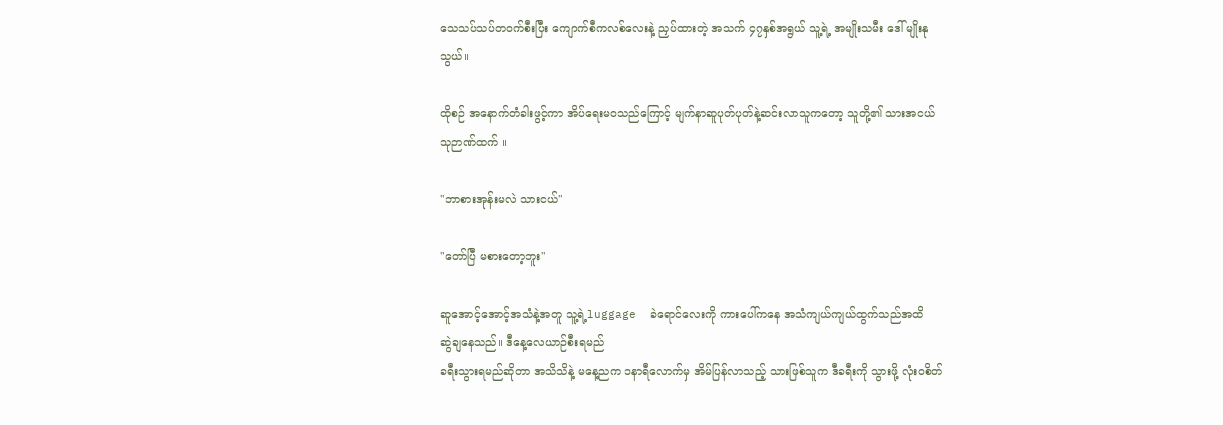သေသပ်သပ်တဝက်စီးပြီး ကျောက်စီကလစ်လေးနဲ့ ညှပ်ထားတဲ့ အသက် ၄၇နှစ်အရွယ် သူ့ရဲ့ အမျိုးသမီး ဒေါ် မျိုးနုသွယ်။

ထိုစဉ် အနောက်တံခါးဖွင့်ကာ အိပ်ရေးမဝသည်ကြောင့် မျက်နာဆူပုတ်ပုတ်နဲ့ဆင်းလာသူကတော့ သူတို့၏ သားအငယ် သုဉာဏ်ထက် ။

"ဘာစားအုန်းမလဲ သားငယ်"

"တော်ပြီ မစားတော့ဘူး"

ဆူအောင့်အောင့်အသံနဲ့အတူ သူ့ရဲ့luggage  ခဲရောင်လေးကို ကားပေါ်ကနေ အသံကျယ်ကျယ်ထွက်သည်အထိ
ဆွဲချနေသည်။ ဒီနေ့လေယာဉ်စီးရမည်
ခရီးသွားရမည်ဆိုတာ အသိသိနဲ့ မနေ့ညက ၁နာရီလောက်မှ အိမ်ပြန်လာသည့် သားဖြစ်သူက ဒီခရီးကို သွားဖို့ လုံးဝစိတ်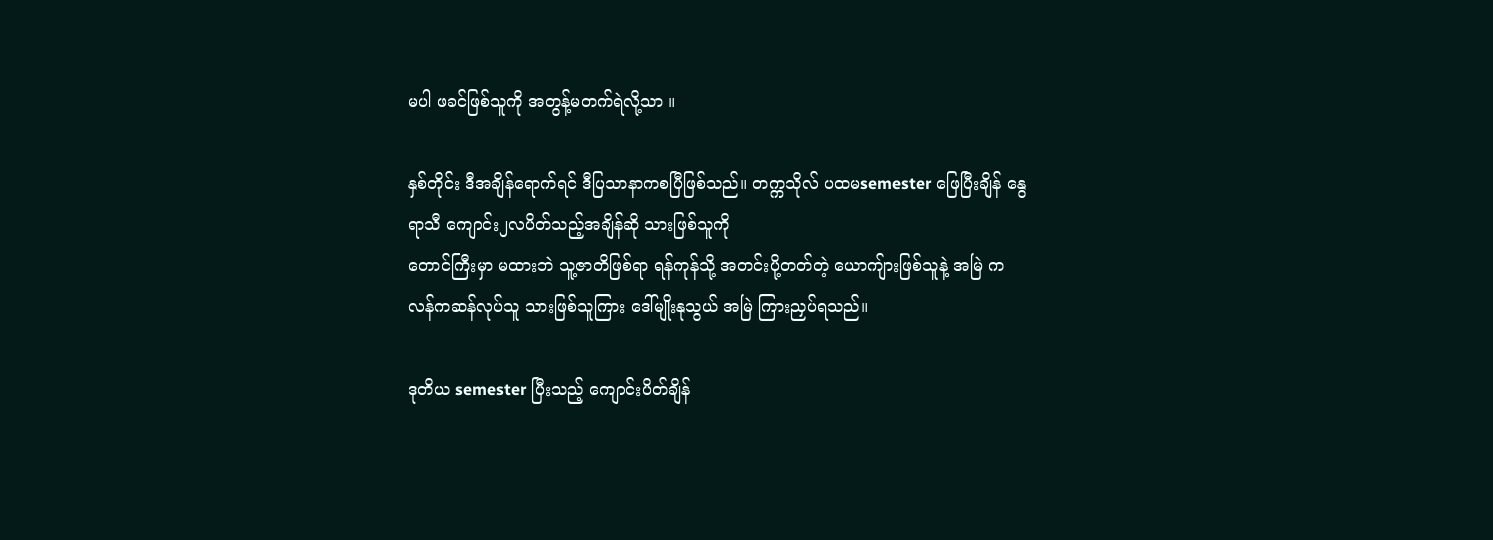မပါ ဖခင်ဖြစ်သူကို အတွန့်မတက်ရဲလို့သာ ။

နှစ်တိုင်း ဒီအချိန်ရောက်ရင် ဒီပြသာနာကစပြီဖြစ်သည်။ တက္ကသိုလ် ပထမsemester ဖြေပြီးချိန် နွေရာသီ ကျောင်း၂လပိတ်သည့်အချိန်ဆို သားဖြစ်သူကို
တောင်ကြီးမှာ မထားဘဲ သူ့ဇာတိဖြစ်ရာ ရန်ကုန်သို့ အတင်းပို့တတ်တဲ့ ယောကျ်ားဖြစ်သူနဲ့ အမြဲ ကလန်ကဆန်လုပ်သူ သားဖြစ်သူကြား ဒေါ်မျိုးနုသွယ် အမြဲ ကြားညှပ်ရသည်။

ဒုတိယ semester ပြီးသည့် ကျောင်းပိတ်ချိန်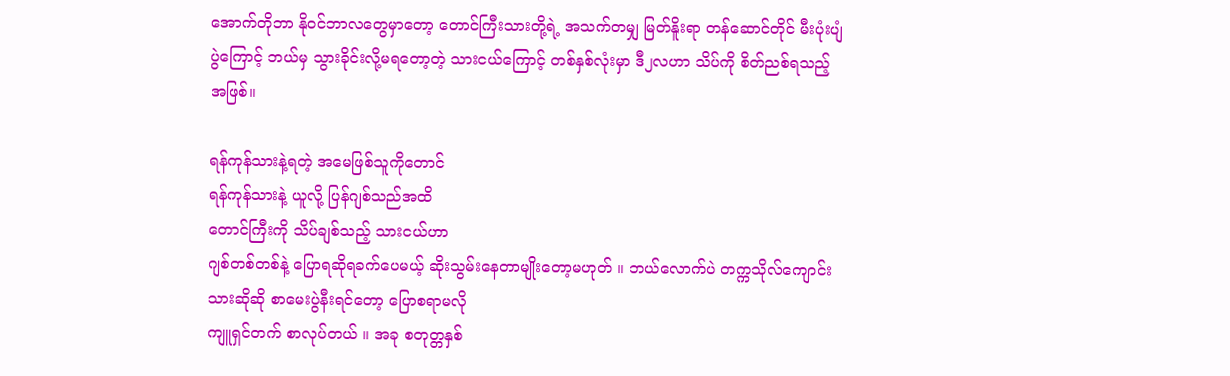အောက်တိုဘာ နိုဝင်ဘာလတွေမှာတော့ တောင်ကြီးသားတို့ရဲ့ အသက်တမျှ မြတ်နိူးရာ တန်ဆောင်တိုင် မီးပုံးပျံပွဲကြောင့် ဘယ်မှ သွားခိုင်းလို့မရတော့တဲ့ သားငယ်ကြောင့် တစ်နှစ်လုံးမှာ ဒီ၂လဟာ သိပ်ကို စိတ်ညစ်ရသည့်အဖြစ်။

ရန်ကုန်သားနဲ့ရတဲ့ အမေဖြစ်သူကိုတောင်
ရန်ကုန်သားနဲ့ ယူလို့ ပြန်ဂျစ်သည်အထိ
တောင်ကြီးကို သိပ်ချစ်သည့် သားငယ်ဟာ
ဂျစ်တစ်တစ်နဲ့ ပြောရဆိုရခက်ပေမယ့် ဆိုးသွမ်းနေတာမျိုးတော့မဟုတ် ။ ဘယ်လောက်ပဲ တက္ကသိုလ်ကျောင်းသားဆိုဆို စာမေးပွဲနီးရင်တော့ ပြောစရာမလို
ကျူရှင်တက် စာလုပ်တယ် ။ အခု စတုတ္တနှစ်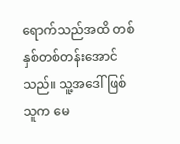ရောက်သည်အထိ တစ်နှစ်တစ်တန်းအောင်သည်။ သူ့အဒေါ်ဖြစ်သူက မေ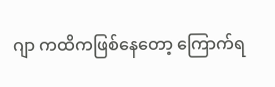ဂျာ ကထိကဖြစ်နေတော့ ကြောက်ရ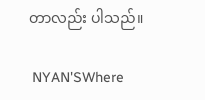တာလည်း ပါသည်။

 NYAN'SWhere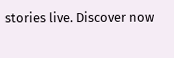stories live. Discover now